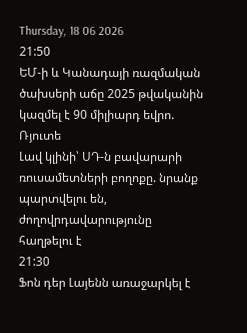Thursday, 18 06 2026
21:50
ԵՄ-ի և Կանադայի ռազմական ծախսերի աճը 2025 թվականին կազմել է 90 միլիարդ եվրո. Ռյուտե
Լավ կլինի՝ ՍԴ-ն բավարարի ռուսամետների բողոքը. նրանք պարտվելու են, ժողովրդավարությունը հաղթելու է
21:30
Ֆոն դեր Լայենն առաջարկել է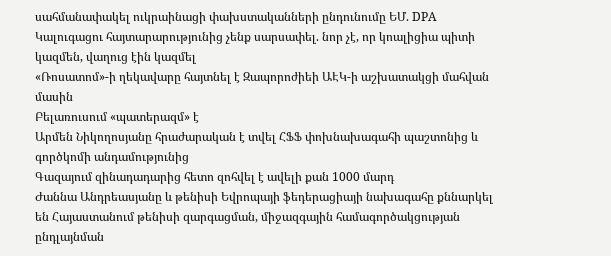սահմանափակել ուկրաինացի փախստականների ընդունումը ԵՄ. DPA
Կալուգացու հայտարարությունից չենք սարսափել. նոր չէ, որ կոալիցիա պիտի կազմեն, վաղուց էին կազմել
«Ռոսատոմ»-ի ղեկավարը հայտնել է Զապորոժիեի ԱԷԿ-ի աշխատակցի մահվան մասին
Բելառուսում «պատերազմ» է
Արմեն Նիկողոսյանը հրաժարական է տվել ՀՖՖ փոխնախագահի պաշտոնից և գործկոմի անդամությունից
Գազայում զինադադարից հետո զոհվել է ավելի քան 1000 մարդ
Ժաննա Անդրեասյանը և թենիսի Եվրոպայի ֆեդերացիայի նախագահը քննարկել են Հայաստանում թենիսի զարգացման, միջազգային համագործակցության ընդլայնման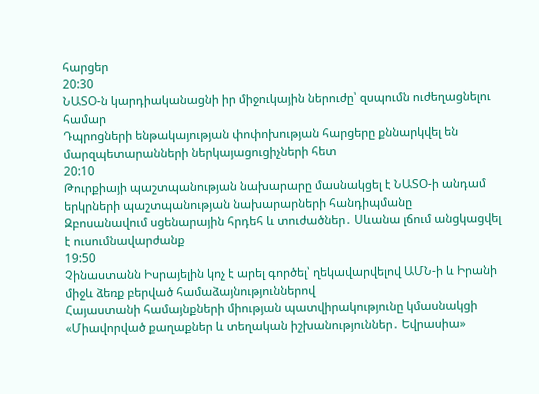հարցեր
20:30
ՆԱՏՕ-ն կարդիականացնի իր միջուկային ներուժը՝ զսպումն ուժեղացնելու համար
Դպրոցների ենթակայության փոփոխության հարցերը քննարկվել են մարզպետարանների ներկայացուցիչների հետ
20:10
Թուրքիայի պաշտպանության նախարարը մասնակցել է ՆԱՏՕ-ի անդամ երկրների պաշտպանության նախարարների հանդիպմանը
Զբոսանավում սցենարային հրդեհ և տուժածներ․ Սևանա լճում անցկացվել է ուսումնավարժանք
19:50
Չինաստանն Իսրայելին կոչ է արել գործել՝ ղեկավարվելով ԱՄՆ-ի և Իրանի միջև ձեռք բերված համաձայնություններով
Հայաստանի համայնքների միության պատվիրակությունը կմասնակցի «Միավորված քաղաքներ և տեղական իշխանություններ․ Եվրասիա»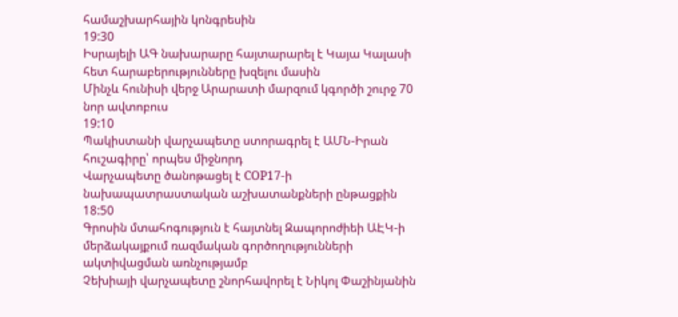համաշխարհային կոնգրեսին
19:30
Իսրայելի ԱԳ նախարարը հայտարարել է Կայա Կալասի հետ հարաբերությունները խզելու մասին
Մինչև հունիսի վերջ Արարատի մարզում կգործի շուրջ 70 նոր ավտոբուս
19:10
Պակիստանի վարչապետը ստորագրել է ԱՄՆ-Իրան հուշագիրը՝ որպես միջնորդ
Վարչապետը ծանոթացել է COP17-ի նախապատրաստական աշխատանքների ընթացքին
18:50
Գրոսին մտահոգություն է հայտնել Զապորոժիեի ԱԷԿ-ի մերձակայքում ռազմական գործողությունների ակտիվացման առնչությամբ
Չեխիայի վարչապետը շնորհավորել է Նիկոլ Փաշինյանին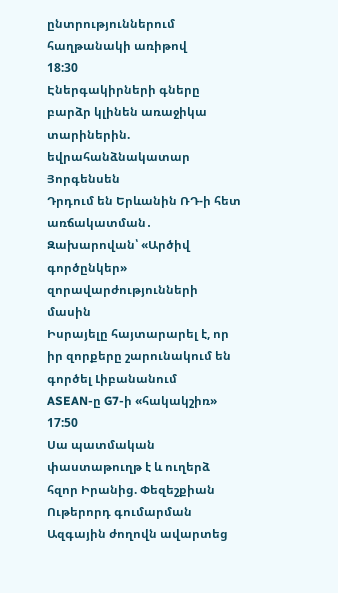ընտրություններում հաղթանակի առիթով
18:30
Էներգակիրների գները բարձր կլինեն առաջիկա տարիներին. եվրահանձնակատար Յորգենսեն
Դրդում են Երևանին ՌԴ-ի հետ առճակատման․ Զախարովան՝ «Արծիվ գործընկեր» զորավարժությունների մասին
Իսրայելը հայտարարել է, որ իր զորքերը շարունակում են գործել Լիբանանում
ASEAN-ը G7-ի «հակակշիռ»
17:50
Սա պատմական փաստաթուղթ է և ուղերձ հզոր Իրանից. Փեզեշքիան
Ութերորդ գումարման Ազգային ժողովն ավարտեց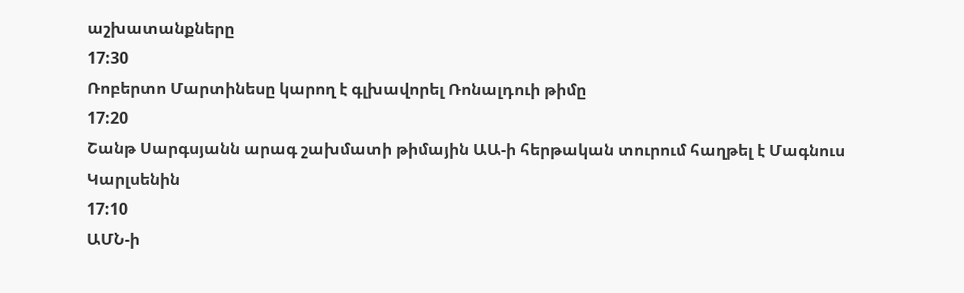աշխատանքները
17:30
Ռոբերտո Մարտինեսը կարող է գլխավորել Ռոնալդուի թիմը
17:20
Շանթ Սարգսյանն արագ շախմատի թիմային ԱԱ-ի հերթական տուրում հաղթել է Մագնուս Կարլսենին
17:10
ԱՄՆ-ի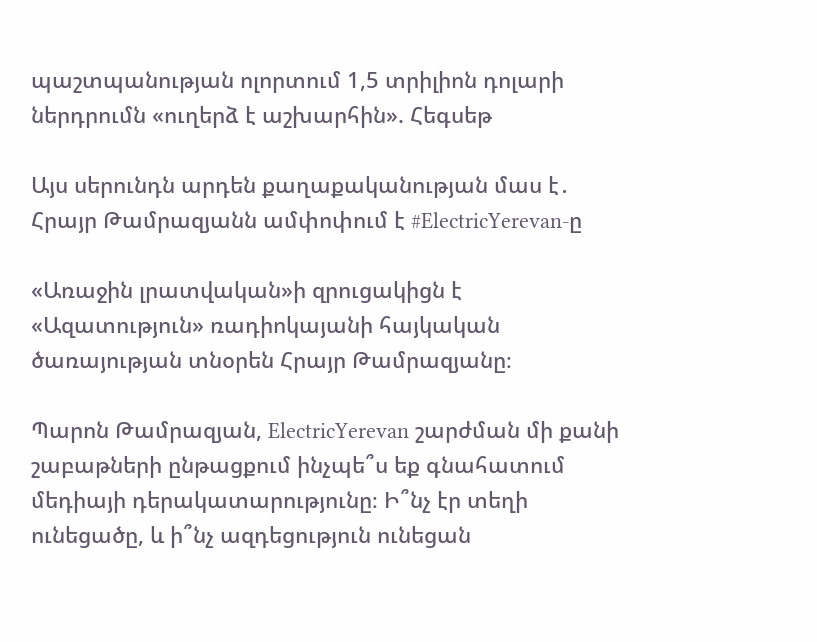պաշտպանության ոլորտում 1,5 տրիլիոն դոլարի ներդրումն «ուղերձ է աշխարհին». Հեգսեթ

Այս սերունդն արդեն քաղաքականության մաս է․ Հրայր Թամրազյանն ամփոփում է #ElectricYerevan-ը

«Առաջին լրատվական»ի զրուցակիցն է «Ազատություն» ռադիոկայանի հայկական ծառայության տնօրեն Հրայր Թամրազյանը։

Պարոն Թամրազյան, ElectricYerevan շարժման մի քանի շաբաթների ընթացքում ինչպե՞ս եք գնահատում մեդիայի դերակատարությունը։ Ի՞նչ էր տեղի ունեցածը, և ի՞նչ ազդեցություն ունեցան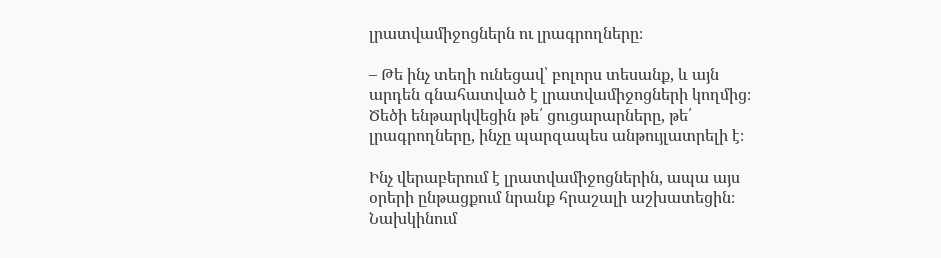լրատվամիջոցներն ու լրագրողները։

– Թե ինչ տեղի ունեցավ՝ բոլորս տեսանք, և այն արդեն գնահատված է լրատվամիջոցների կողմից։ Ծեծի ենթարկվեցին թե՛ ցուցարարները, թե՛ լրագրողները, ինչը պարզապես անթույլատրելի է։

Ինչ վերաբերում է լրատվամիջոցներին, ապա այս օրերի ընթացքում նրանք հրաշալի աշխատեցին։ Նախկինում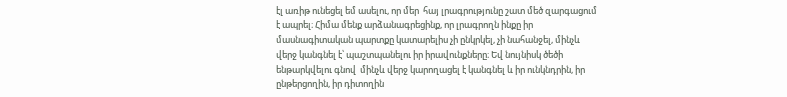էլ առիթ ունեցել եմ ասելու, որ մեր  հայ լրագրությունը շատ մեծ զարգացում է ապրել։ Հիմա մենք արձանագրեցինք, որ լրագրողն ինքը իր մասնագիտական պարտքը կատարելիս չի ընկրկել, չի նահանջել, մինչև վերջ կանգնել է՝ պաշտպանելու իր իրավունքները։ Եվ նույնիսկ ծեծի ենթարկվելու գնով  մինչև վերջ կարողացել է կանգնել և իր ունկնդրին, իր ընթերցողին, իր դիտողին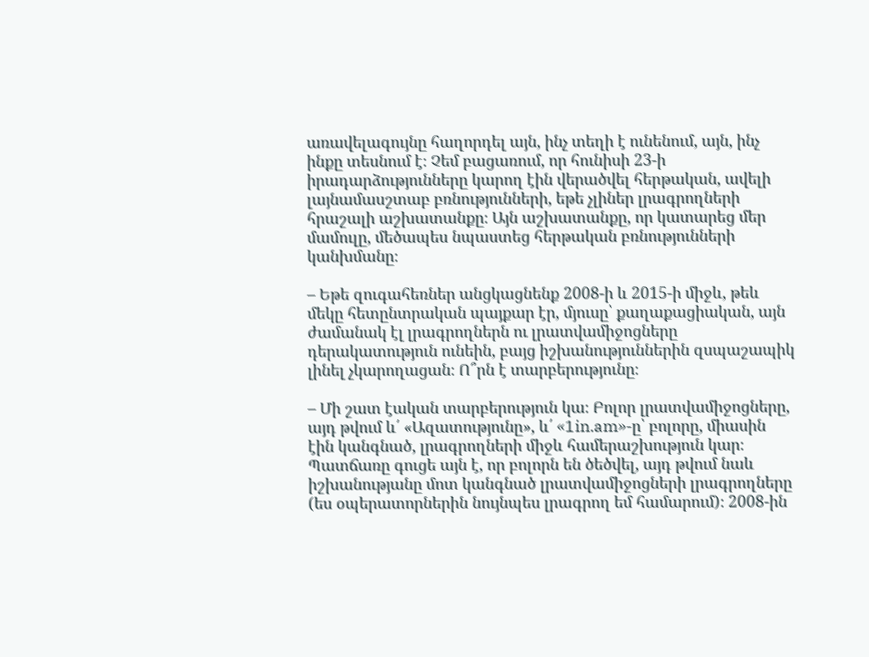առավելագույնը հաղորդել այն, ինչ տեղի է ունենում, այն, ինչ ինքը տեսնում է։ Չեմ բացառում, որ հունիսի 23-ի իրադարձությունները կարող էին վերածվել հերթական, ավելի լայնամասշտաբ բռնությունների, եթե չլիներ լրագրողների հրաշալի աշխատանքը։ Այն աշխատանքը, որ կատարեց մեր մամուլը, մեծապես նպաստեց հերթական բռնությունների կանխմանը։

– Եթե զուգահեռներ անցկացնենք 2008-ի և 2015-ի միջև, թեև մեկը հետընտրական պայքար էր, մյուսը՝ քաղաքացիական, այն ժամանակ էլ լրագրողներն ու լրատվամիջոցները դերակատություն ունեին, բայց իշխանություններին զսպաշապիկ լինել չկարողացան։ Ո՞րն է տարբերությունը։

– Մի շատ էական տարբերություն կա։ Բոլոր լրատվամիջոցները, այդ թվում և՛ «Ազատությունը», և՛ «1in.am»-ը՝ բոլորը, միասին էին կանգնած, լրագրողների միջև համերաշխություն կար։ Պատճառը գուցե այն է, որ բոլորն են ծեծվել, այդ թվում նաև իշխանությանը մոտ կանգնած լրատվամիջոցների լրագրողները (ես օպերատորներին նույնպես լրագրող եմ համարում)։ 2008-ին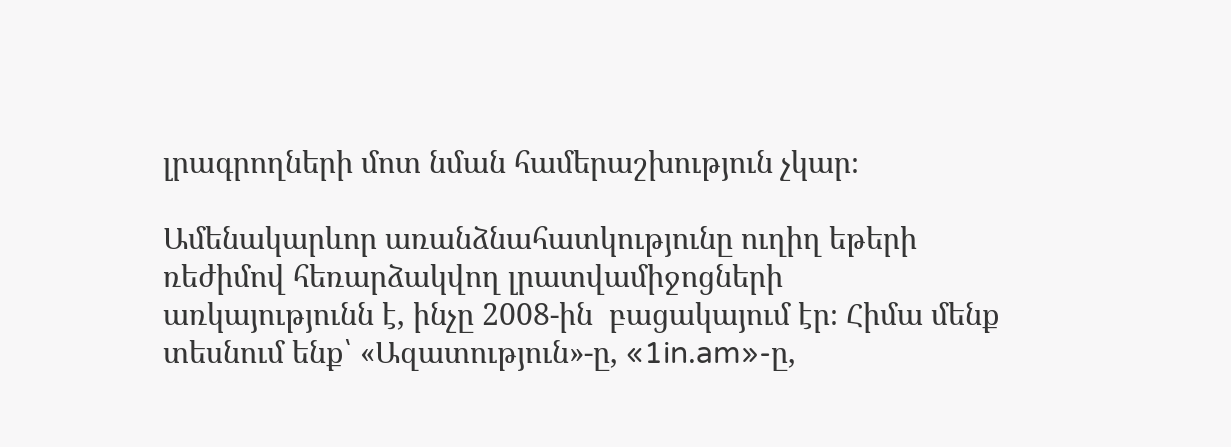լրագրողների մոտ նման համերաշխություն չկար։

Ամենակարևոր առանձնահատկությունը ուղիղ եթերի ռեժիմով հեռարձակվող լրատվամիջոցների առկայությունն է, ինչը 2008-ին  բացակայում էր։ Հիմա մենք տեսնում ենք՝ «Ազատություն»-ը, «1in.am»-ը,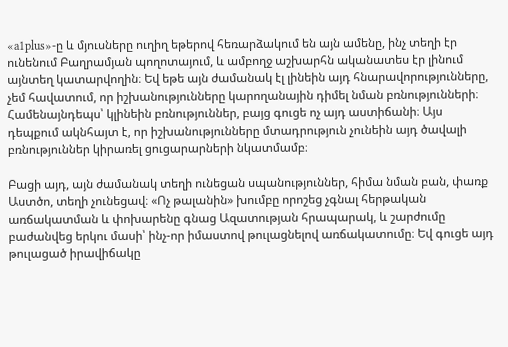«a1plus»-ը և մյուսները ուղիղ եթերով հեռարձակում են այն ամենը, ինչ տեղի էր ունենում Բաղրամյան պողոտայում, և ամբողջ աշխարհն ականատես էր լինում այնտեղ կատարվողին։ Եվ եթե այն ժամանակ էլ լինեին այդ հնարավորությունները, չեմ հավատում, որ իշխանությունները կարողանային դիմել նման բռնությունների։ Համենայնդեպս՝ կլինեին բռնություններ, բայց գուցե ոչ այդ աստիճանի։ Այս դեպքում ակնհայտ է, որ իշխանությունները մտադրություն չունեին այդ ծավալի բռնություններ կիրառել ցուցարարների նկատմամբ։

Բացի այդ, այն ժամանակ տեղի ունեցան սպանություններ, հիմա նման բան, փառք Աստծո, տեղի չունեցավ։ «Ոչ թալանին» խումբը որոշեց չգնալ հերթական առճակատման և փոխարենը գնաց Ազատության հրապարակ, և շարժումը բաժանվեց երկու մասի՝ ինչ-որ իմաստով թուլացնելով առճակատումը։ Եվ գուցե այդ թուլացած իրավիճակը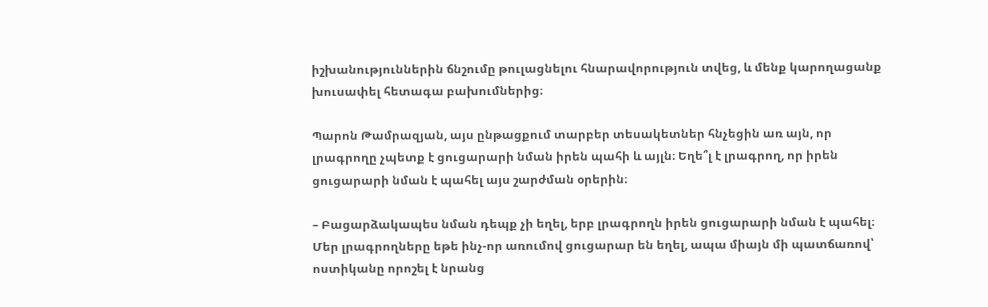իշխանություններին ճնշումը թուլացնելու հնարավորություն տվեց, և մենք կարողացանք խուսափել հետագա բախումներից։

Պարոն Թամրազյան, այս ընթացքում տարբեր տեսակետներ հնչեցին առ այն, որ լրագրողը չպետք է ցուցարարի նման իրեն պահի և այլն։ Եղե՞լ է լրագրող, որ իրեն ցուցարարի նման է պահել այս շարժման օրերին։

– Բացարձակապես նման դեպք չի եղել, երբ լրագրողն իրեն ցուցարարի նման է պահել։ Մեր լրագրողները եթե ինչ-որ առումով ցուցարար են եղել, ապա միայն մի պատճառով՝ ոստիկանը որոշել է նրանց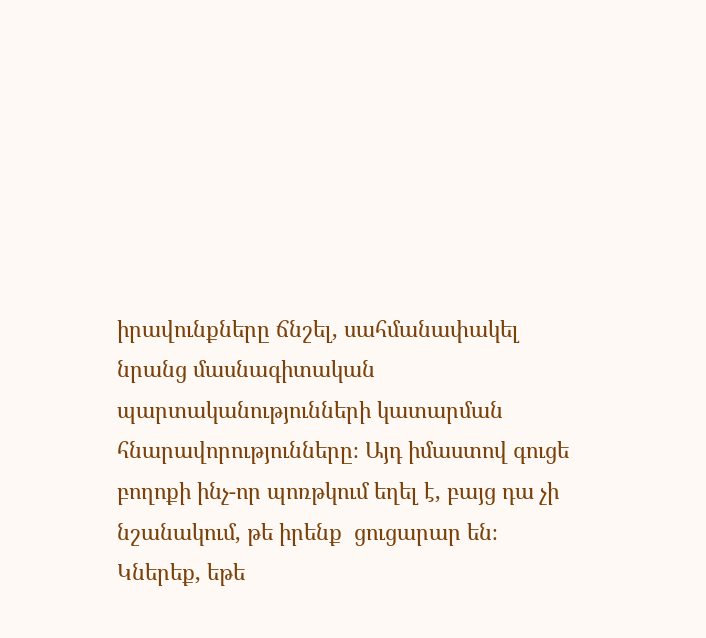իրավունքները ճնշել, սահմանափակել նրանց մասնագիտական  պարտականությունների կատարման հնարավորությունները։ Այդ իմաստով գուցե բողոքի ինչ-որ պոռթկում եղել է, բայց դա չի նշանակում, թե իրենք  ցուցարար են։ Կներեք, եթե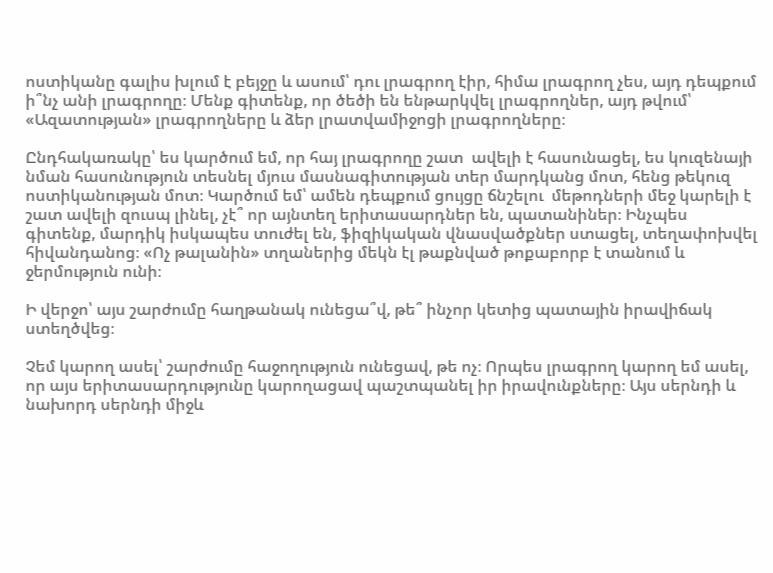ոստիկանը գալիս խլում է բեյջը և ասում՝ դու լրագրող էիր, հիմա լրագրող չես, այդ դեպքում ի՞նչ անի լրագրողը։ Մենք գիտենք, որ ծեծի են ենթարկվել լրագրողներ, այդ թվում՝ «Ազատության» լրագրողները և ձեր լրատվամիջոցի լրագրողները։

Ընդհակառակը՝ ես կարծում եմ, որ հայ լրագրողը շատ  ավելի է հասունացել, ես կուզենայի նման հասունություն տեսնել մյուս մասնագիտության տեր մարդկանց մոտ, հենց թեկուզ ոստիկանության մոտ։ Կարծում եմ՝ ամեն դեպքում ցույցը ճնշելու  մեթոդների մեջ կարելի է շատ ավելի զուսպ լինել, չէ՞ որ այնտեղ երիտասարդներ են, պատանիներ։ Ինչպես գիտենք, մարդիկ իսկապես տուժել են, ֆիզիկական վնասվածքներ ստացել, տեղափոխվել հիվանդանոց։ «Ոչ թալանին» տղաներից մեկն էլ թաքնված թոքաբորբ է տանում և  ջերմություն ունի։

Ի վերջո՝ այս շարժումը հաղթանակ ունեցա՞վ, թե՞ ինչոր կետից պատային իրավիճակ ստեղծվեց։

Չեմ կարող ասել՝ շարժումը հաջողություն ունեցավ, թե ոչ։ Որպես լրագրող կարող եմ ասել, որ այս երիտասարդությունը կարողացավ պաշտպանել իր իրավունքները։ Այս սերնդի և նախորդ սերնդի միջև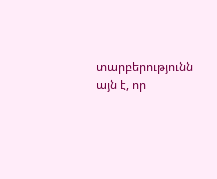տարբերությունն այն է, որ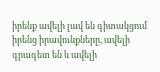իրենք ավելի լավ են գիտակցում իրենց իրավունքները, ավելի գրագետ են և ավելի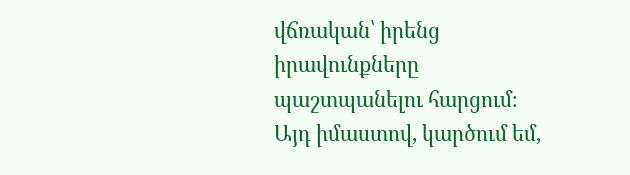վճռական՝ իրենց իրավունքները պաշտպանելու հարցում։ Այդ իմաստով, կարծում եմ,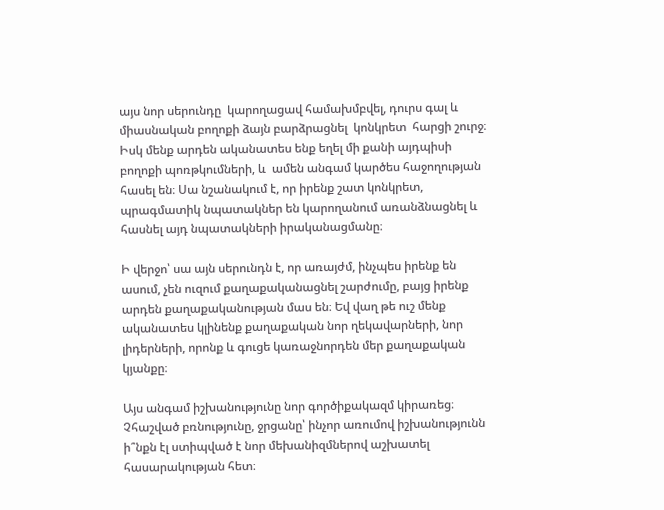այս նոր սերունդը  կարողացավ համախմբվել, դուրս գալ և միասնական բողոքի ձայն բարձրացնել  կոնկրետ  հարցի շուրջ։ Իսկ մենք արդեն ականատես ենք եղել մի քանի այդպիսի բողոքի պոռթկումների, և  ամեն անգամ կարծես հաջողության հասել են։ Սա նշանակում է, որ իրենք շատ կոնկրետ, պրագմատիկ նպատակներ են կարողանում առանձնացնել և հասնել այդ նպատակների իրականացմանը։

Ի վերջո՝ սա այն սերունդն է, որ առայժմ, ինչպես իրենք են ասում, չեն ուզում քաղաքականացնել շարժումը, բայց իրենք արդեն քաղաքականության մաս են։ Եվ վաղ թե ուշ մենք ականատես կլինենք քաղաքական նոր ղեկավարների, նոր լիդերների, որոնք և գուցե կառաջնորդեն մեր քաղաքական կյանքը։

Այս անգամ իշխանությունը նոր գործիքակազմ կիրառեց։ Չհաշված բռնությունը, ջրցանը՝ ինչոր առումով իշխանությունն ի՞նքն էլ ստիպված է նոր մեխանիզմներով աշխատել հասարակության հետ։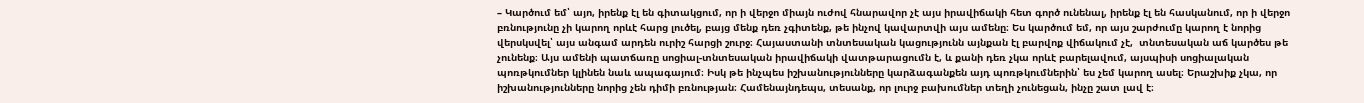– Կարծում եմ՝ այո, իրենք էլ են գիտակցում, որ ի վերջո միայն ուժով հնարավոր չէ այս իրավիճակի հետ գործ ունենալ, իրենք էլ են հասկանում, որ ի վերջո բռնությունը չի կարող որևէ հարց լուծել, բայց մենք դեռ չգիտենք, թե ինչով կավարտվի այս ամենը։ Ես կարծում եմ, որ այս շարժումը կարող է նորից վերսկսվել՝ այս անգամ արդեն ուրիշ հարցի շուրջ։ Հայաստանի տնտեսական կացությունն այնքան էլ բարվոք վիճակում չէ,  տնտեսական աճ կարծես թե չունենք։ Այս ամենի պատճառը սոցիալ-տնտեսական իրավիճակի վատթարացումն է, և քանի դեռ չկա որևէ բարելավում, այսպիսի սոցիալական պոռթկումներ կլինեն նաև ապագայում։ Իսկ թե ինչպես իշխանությունները կարձագանքեն այդ պոռթկումներին՝ ես չեմ կարող ասել։ Երաշխիք չկա, որ իշխանությունները նորից չեն դիմի բռնության։ Համենայնդեպս, տեսանք, որ լուրջ բախումներ տեղի չունեցան, ինչը շատ լավ է։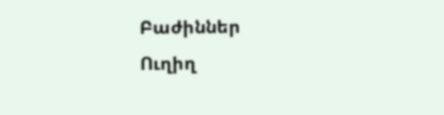Բաժիններ
Ուղիղ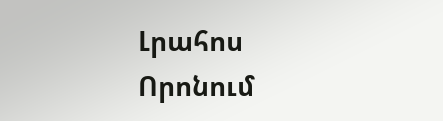Լրահոս
Որոնում